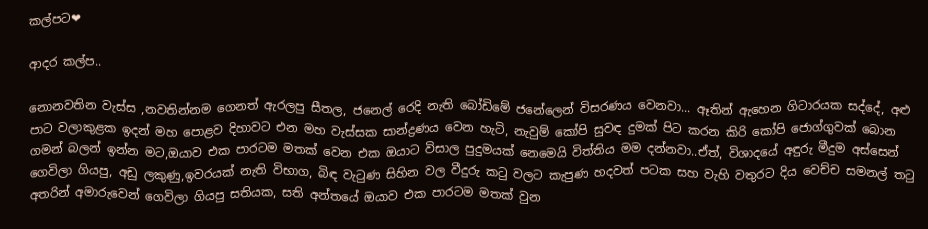කල්පට❤

ආදර කල්ප..

නොනවතින වැස්ස ,නවතින්නම ගෙනත් ඇරලපු සීතල, ජනෙල් රෙදි නැති බෝඩිමේ ජනේලෙන් විසරණය වෙනවා... ඈතින් ඇහෙන ගිටාරයක සද්දේ, අළු පාට වලාකුළක ඉදන් මහ පොළව දිහාවට එන මහ වැස්සක සාන්ද්‍රණය වෙන හැටි, නැවුම් කෝපි සුවඳ දුමක් පිට කරන කිරි කෝපි ජොග්ගුවක් බොන ගමන් බලන් ඉන්න මට,ඔයාව එක පාරටම මතක් වෙන එක ඔයාට විසාල පුදුමයක් නෙමෙයි විත්තිය මම දන්නවා..ඒත්, විශාදයේ අඳුරු මීදුම අස්සෙන් ගෙවිලා ගියපු, අඩු ලකුණු,ඉවරයක් නැති විභාග, බිඳ වැටුණ සිහින වල වීදුරු කටු වලට කැපුණ හදවත් පටක සහ වැහි වතුරට දිය වෙච්ච සමනල් තටු අතරින් අමාරුවෙන් ගෙවිලා ගියපු සතියක, සති අන්තයේ ඔයාව එක පාරටම මතක් වුන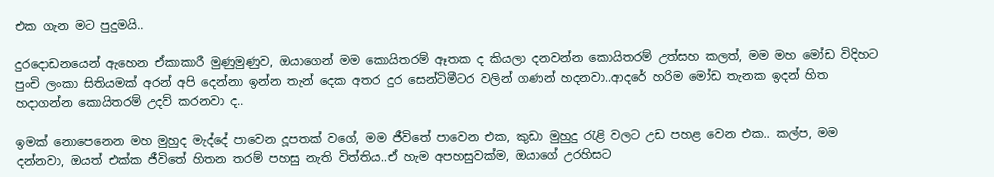එක ගැන මට පුදුමයි..

දුරදොඩනයෙන් ඇහෙන ඒකාකාරී මුණුමුණුව, ඔයාගෙන් මම කොයිතරම් ඈතක ද කියලා දනවන්න කොයිතරම් උත්සහ කලත්, මම මහ මෝඩ විදිහට පුංචි ලංකා සිතියමක් අරන් අපි දෙන්නා ඉන්න තැන් දෙක අතර දුර සෙන්ටිමීටර වලින් ගණන් හදනවා..ආදරේ හරිම මෝඩ තැනක ඉදන් හිත හදාගන්න කොයිතරම් උදව් කරනවා ද..

ඉමක් නොපෙනෙන මහ මුහුද මැද්දේ පාවෙන දූපතක් වගේ, මම ජීවිතේ පාවෙන එක, කුඩා මුහුදු රැළි වලට උඩ පහළ වෙන එක.. කල්ප, මම දන්නවා, ඔයත් එක්ක ජීවිතේ හිතන තරම් පහසු නැති විත්තිය..ඒ හැම අපහසුවක්ම, ඔයාගේ උරහිසට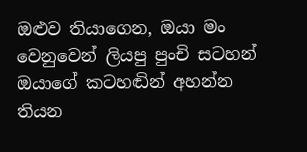ඔළුව තියාගෙන, ඔයා මං වෙනුවෙන් ලියපු පුංචි සටහන් ඔයාගේ කටහඬින් අහන්න තියන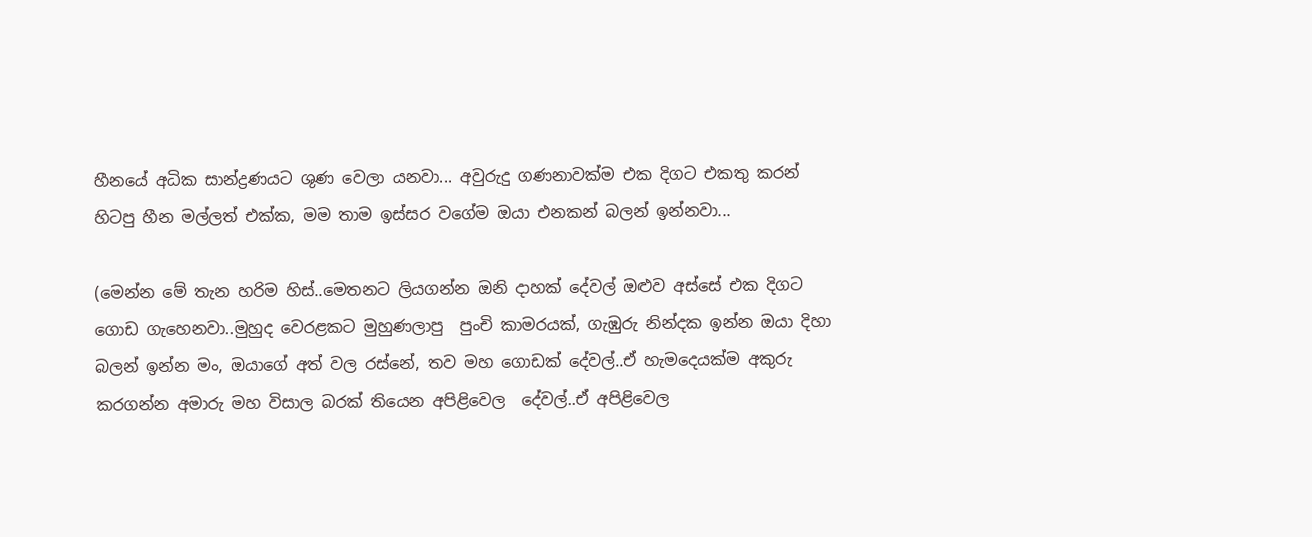හීනයේ අධික සාන්ද්‍රණයට ශුණ වෙලා යනවා... අවුරුදු ගණනාවක්ම එක දිගට එකතු කරන් හිටපු හීන මල්ලත් එක්ක, මම තාම ඉස්සර වගේම ඔයා එනකන් බලන් ඉන්නවා...

(මෙන්න මේ තැන හරිම හිස්..මෙතනට ලියගන්න ඔනි දාහක් දේවල් ඔළුව අස්සේ එක දිගට ගොඩ ගැහෙනවා..මුහුද වෙරළකට මුහුණලාපු  පුංචි කාමරයක්, ගැඹුරු නින්දක ඉන්න ඔයා දිහා බලන් ඉන්න මං, ඔයාගේ අත් වල රස්නේ, තව මහ ගොඩක් දේවල්..ඒ හැමදෙයක්ම අකුරු කරගන්න අමාරු මහ විසාල බරක් තියෙන අපිළිවෙල  දේවල්..ඒ අපිළිවෙල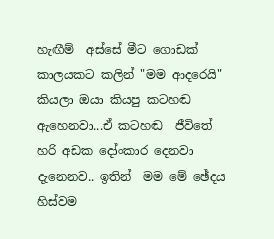හැඟීම්  අස්සේ මීට ගොඩක් කාලයකට කලින් "මම ආදරෙයි" කියලා ඔයා කියපු කටහඬ ඇහෙනවා...ඒ කටහඬ  ජීවිතේ හරි අඩක දෝංකාර දෙනවා දැනෙනව.. ඉතින්  මම මේ ඡේදය හිස්වම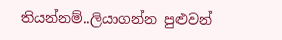තියන්නම්..ලියාගන්න පුළුවන්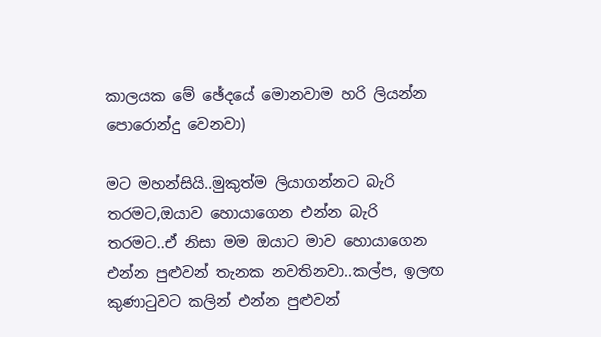කාලයක මේ ඡේදයේ මොනවාම හරි ලියන්න පොරොන්දු වෙනවා)

මට මහන්සියි..මුකුත්ම ලියාගන්නට බැරි තරමට,ඔයාව හොයාගෙන එන්න බැරි තරමට..ඒ නිසා මම ඔයාට මාව හොයාගෙන එන්න පුළුවන් තැනක නවතිනවා..කල්ප, ඉලඟ කුණාටුවට කලින් එන්න පුළුවන්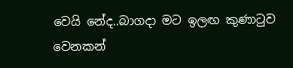වෙයි නේද..බාගදා මට ඉලඟ කුණාටුව වෙනකන්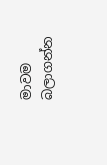මාවම බලාගන්න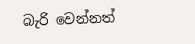බැරි වෙන්නත්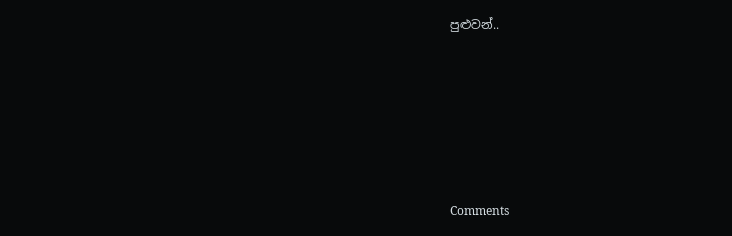පුළුවන්..






Comments